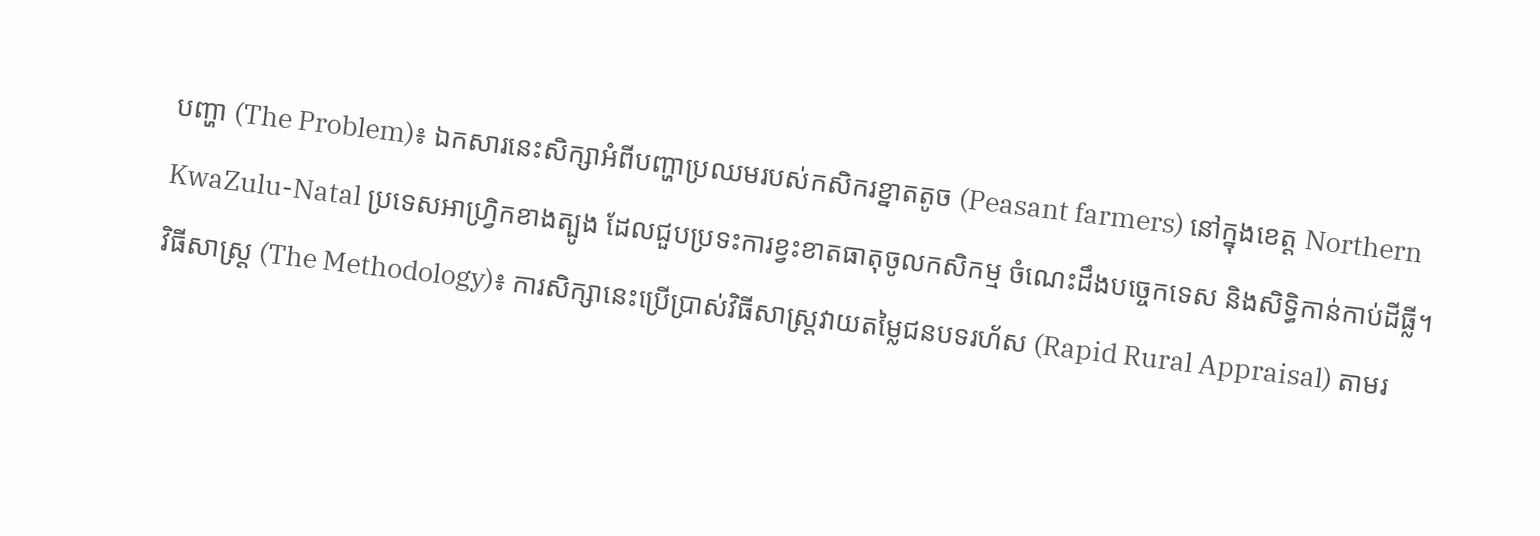បញ្ហា (The Problem)៖ ឯកសារនេះសិក្សាអំពីបញ្ហាប្រឈមរបស់កសិករខ្នាតតូច (Peasant farmers) នៅក្នុងខេត្ត Northern KwaZulu-Natal ប្រទេសអាហ្វ្រិកខាងត្បូង ដែលជួបប្រទះការខ្វះខាតធាតុចូលកសិកម្ម ចំណេះដឹងបច្ចេកទេស និងសិទ្ធិកាន់កាប់ដីធ្លី។
វិធីសាស្ត្រ (The Methodology)៖ ការសិក្សានេះប្រើប្រាស់វិធីសាស្ត្រវាយតម្លៃជនបទរហ័ស (Rapid Rural Appraisal) តាមរ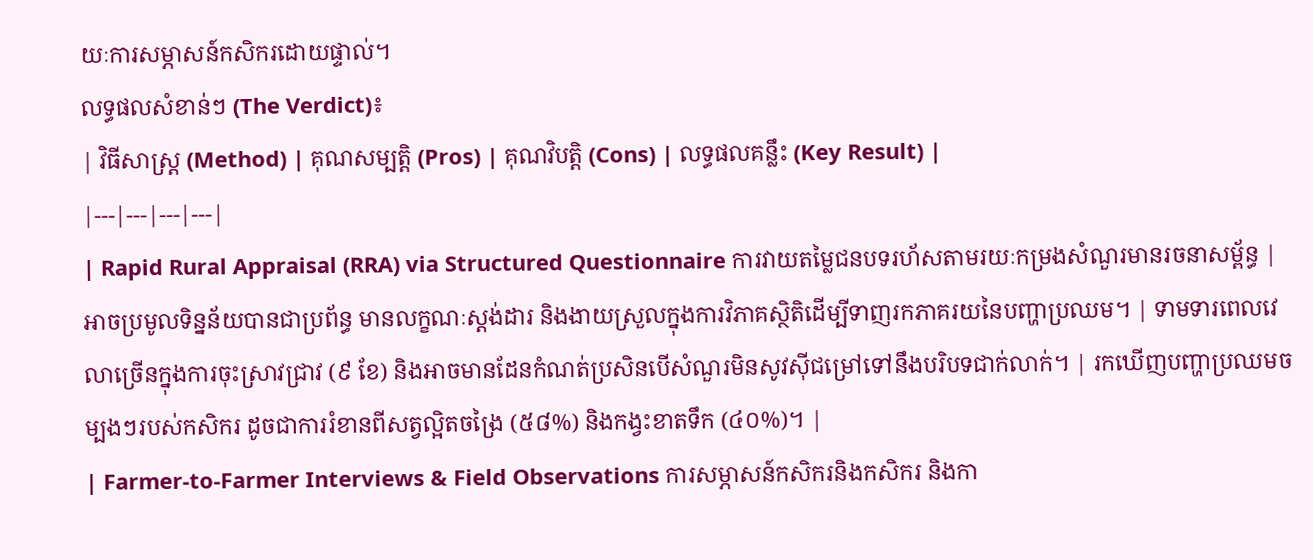យៈការសម្ភាសន៍កសិករដោយផ្ទាល់។
លទ្ធផលសំខាន់ៗ (The Verdict)៖
| វិធីសាស្ត្រ (Method) | គុណសម្បត្តិ (Pros) | គុណវិបត្តិ (Cons) | លទ្ធផលគន្លឹះ (Key Result) |
|---|---|---|---|
| Rapid Rural Appraisal (RRA) via Structured Questionnaire ការវាយតម្លៃជនបទរហ័សតាមរយៈកម្រងសំណួរមានរចនាសម្ព័ន្ធ |
អាចប្រមូលទិន្នន័យបានជាប្រព័ន្ធ មានលក្ខណៈស្តង់ដារ និងងាយស្រួលក្នុងការវិភាគស្ថិតិដើម្បីទាញរកភាគរយនៃបញ្ហាប្រឈម។ | ទាមទារពេលវេលាច្រើនក្នុងការចុះស្រាវជ្រាវ (៩ ខែ) និងអាចមានដែនកំណត់ប្រសិនបើសំណួរមិនសូវស៊ីជម្រៅទៅនឹងបរិបទជាក់លាក់។ | រកឃើញបញ្ហាប្រឈមចម្បងៗរបស់កសិករ ដូចជាការរំខានពីសត្វល្អិតចង្រៃ (៥៨%) និងកង្វះខាតទឹក (៤០%)។ |
| Farmer-to-Farmer Interviews & Field Observations ការសម្ភាសន៍កសិករនិងកសិករ និងកា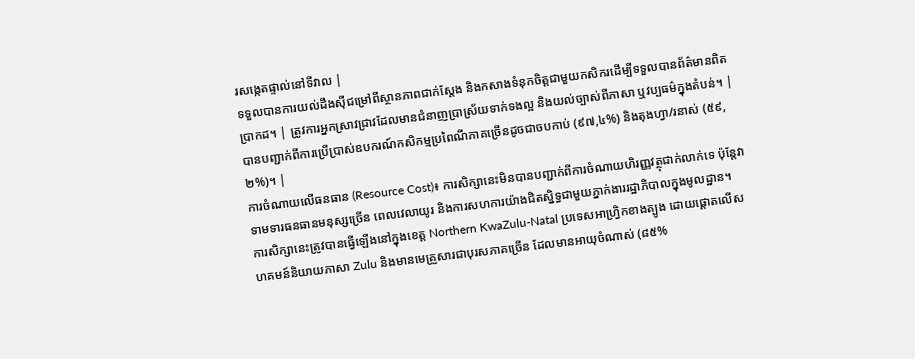រសង្កេតផ្ទាល់នៅទីវាល |
ទទួលបានការយល់ដឹងស៊ីជម្រៅពីស្ថានភាពជាក់ស្តែង និងកសាងទំនុកចិត្តជាមួយកសិករដើម្បីទទួលបានព័ត៌មានពិតប្រាកដ។ | ត្រូវការអ្នកស្រាវជ្រាវដែលមានជំនាញប្រាស្រ័យទាក់ទងល្អ និងយល់ច្បាស់ពីភាសា ឬវប្បធម៌ក្នុងតំបន់។ | បានបញ្ជាក់ពីការប្រើប្រាស់ឧបករណ៍កសិកម្មប្រពៃណីភាគច្រើនដូចជាចបកាប់ (៩៧,៤%) និងតុងហ្វា/រនាស់ (៥៩,២%)។ |
ការចំណាយលើធនធាន (Resource Cost)៖ ការសិក្សានេះមិនបានបញ្ជាក់ពីការចំណាយហិរញ្ញវត្ថុជាក់លាក់ទេ ប៉ុន្តែវាទាមទារធនធានមនុស្សច្រើន ពេលវេលាយូរ និងការសហការយ៉ាងជិតស្និទ្ធជាមួយភ្នាក់ងាររដ្ឋាភិបាលក្នុងមូលដ្ឋាន។
ការសិក្សានេះត្រូវបានធ្វើឡើងនៅក្នុងខេត្ត Northern KwaZulu-Natal ប្រទេសអាហ្វ្រិកខាងត្បូង ដោយផ្តោតលើសហគមន៍និយាយភាសា Zulu និងមានមេគ្រួសារជាបុរសភាគច្រើន ដែលមានអាយុចំណាស់ (៨៥%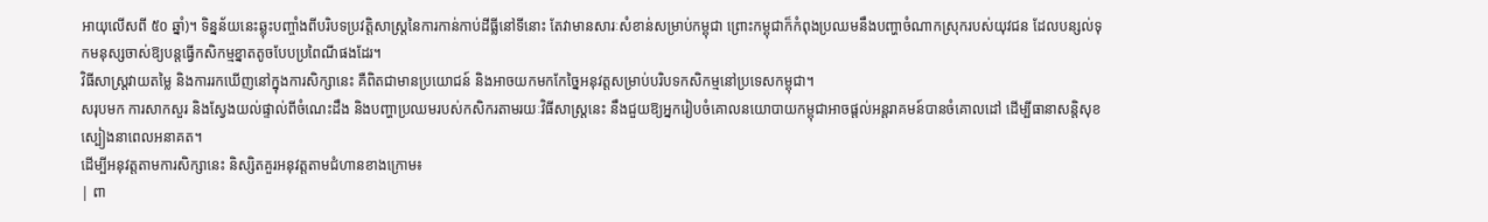អាយុលើសពី ៥០ ឆ្នាំ)។ ទិន្នន័យនេះឆ្លុះបញ្ចាំងពីបរិបទប្រវត្តិសាស្ត្រនៃការកាន់កាប់ដីធ្លីនៅទីនោះ តែវាមានសារៈសំខាន់សម្រាប់កម្ពុជា ព្រោះកម្ពុជាក៏កំពុងប្រឈមនឹងបញ្ហាចំណាកស្រុករបស់យុវជន ដែលបន្សល់ទុកមនុស្សចាស់ឱ្យបន្តធ្វើកសិកម្មខ្នាតតូចបែបប្រពៃណីផងដែរ។
វិធីសាស្ត្រវាយតម្លៃ និងការរកឃើញនៅក្នុងការសិក្សានេះ គឺពិតជាមានប្រយោជន៍ និងអាចយកមកកែច្នៃអនុវត្តសម្រាប់បរិបទកសិកម្មនៅប្រទេសកម្ពុជា។
សរុបមក ការសាកសួរ និងស្វែងយល់ផ្ទាល់ពីចំណេះដឹង និងបញ្ហាប្រឈមរបស់កសិករតាមរយៈវិធីសាស្ត្រនេះ នឹងជួយឱ្យអ្នករៀបចំគោលនយោបាយកម្ពុជាអាចផ្តល់អន្តរាគមន៍បានចំគោលដៅ ដើម្បីធានាសន្តិសុខស្បៀងនាពេលអនាគត។
ដើម្បីអនុវត្តតាមការសិក្សានេះ និស្សិតគួរអនុវត្តតាមជំហានខាងក្រោម៖
| ពា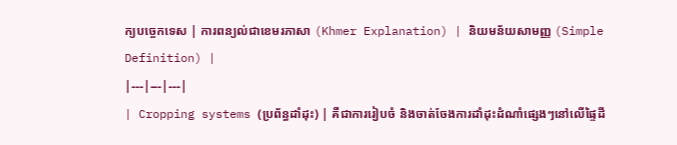ក្យបច្ចេកទេស | ការពន្យល់ជាខេមរភាសា (Khmer Explanation) | និយមន័យសាមញ្ញ (Simple Definition) |
|---|---|---|
| Cropping systems (ប្រព័ន្ធដាំដុះ) | គឺជាការរៀបចំ និងចាត់ចែងការដាំដុះដំណាំផ្សេងៗនៅលើផ្ទៃដី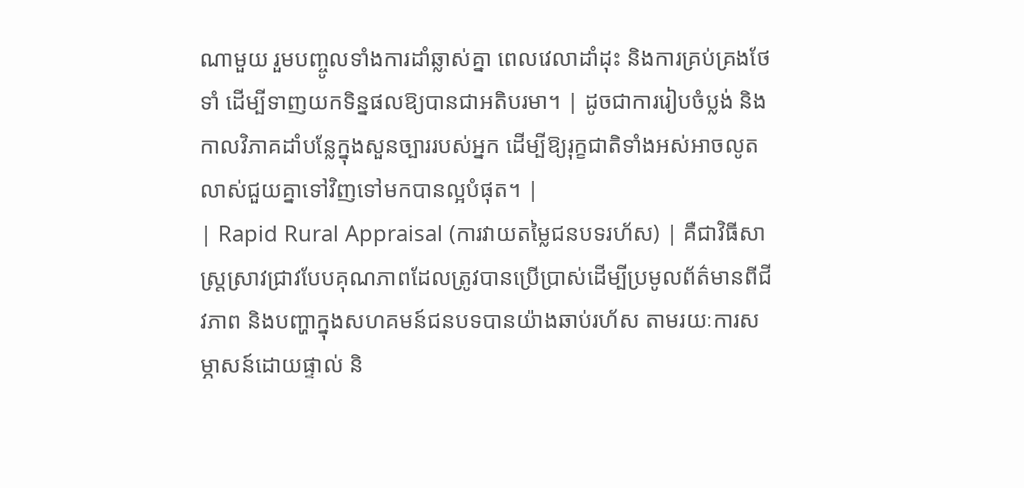ណាមួយ រួមបញ្ចូលទាំងការដាំឆ្លាស់គ្នា ពេលវេលាដាំដុះ និងការគ្រប់គ្រងថែទាំ ដើម្បីទាញយកទិន្នផលឱ្យបានជាអតិបរមា។ | ដូចជាការរៀបចំប្លង់ និងកាលវិភាគដាំបន្លែក្នុងសួនច្បាររបស់អ្នក ដើម្បីឱ្យរុក្ខជាតិទាំងអស់អាចលូតលាស់ជួយគ្នាទៅវិញទៅមកបានល្អបំផុត។ |
| Rapid Rural Appraisal (ការវាយតម្លៃជនបទរហ័ស) | គឺជាវិធីសាស្ត្រស្រាវជ្រាវបែបគុណភាពដែលត្រូវបានប្រើប្រាស់ដើម្បីប្រមូលព័ត៌មានពីជីវភាព និងបញ្ហាក្នុងសហគមន៍ជនបទបានយ៉ាងឆាប់រហ័ស តាមរយៈការសម្ភាសន៍ដោយផ្ទាល់ និ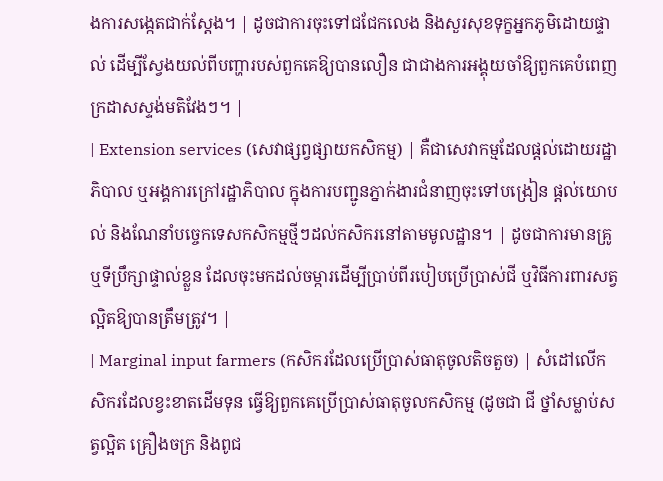ងការសង្កេតជាក់ស្តែង។ | ដូចជាការចុះទៅជជែកលេង និងសួរសុខទុក្ខអ្នកភូមិដោយផ្ទាល់ ដើម្បីស្វែងយល់ពីបញ្ហារបស់ពួកគេឱ្យបានលឿន ជាជាងការអង្គុយចាំឱ្យពួកគេបំពេញក្រដាសស្ទង់មតិវែងៗ។ |
| Extension services (សេវាផ្សព្វផ្សាយកសិកម្ម) | គឺជាសេវាកម្មដែលផ្តល់ដោយរដ្ឋាភិបាល ឬអង្គការក្រៅរដ្ឋាភិបាល ក្នុងការបញ្ជូនភ្នាក់ងារជំនាញចុះទៅបង្រៀន ផ្តល់យោបល់ និងណែនាំបច្ចេកទេសកសិកម្មថ្មីៗដល់កសិករនៅតាមមូលដ្ឋាន។ | ដូចជាការមានគ្រូ ឬទីប្រឹក្សាផ្ទាល់ខ្លួន ដែលចុះមកដល់ចម្ការដើម្បីប្រាប់ពីរបៀបប្រើប្រាស់ជី ឬវិធីការពារសត្វល្អិតឱ្យបានត្រឹមត្រូវ។ |
| Marginal input farmers (កសិករដែលប្រើប្រាស់ធាតុចូលតិចតួច) | សំដៅលើកសិករដែលខ្វះខាតដើមទុន ធ្វើឱ្យពួកគេប្រើប្រាស់ធាតុចូលកសិកម្ម (ដូចជា ជី ថ្នាំសម្លាប់សត្វល្អិត គ្រឿងចក្រ និងពូជ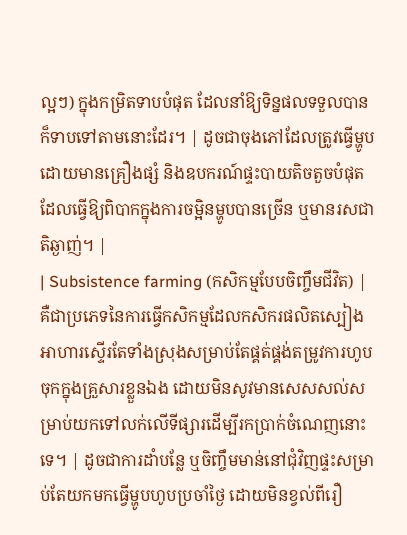ល្អៗ) ក្នុងកម្រិតទាបបំផុត ដែលនាំឱ្យទិន្នផលទទួលបានក៏ទាបទៅតាមនោះដែរ។ | ដូចជាចុងភៅដែលត្រូវធ្វើម្ហូបដោយមានគ្រឿងផ្សំ និងឧបករណ៍ផ្ទះបាយតិចតួចបំផុត ដែលធ្វើឱ្យពិបាកក្នុងការចម្អិនម្ហូបបានច្រើន ឬមានរសជាតិឆ្ងាញ់។ |
| Subsistence farming (កសិកម្មបែបចិញ្ចឹមជីវិត) | គឺជាប្រភេទនៃការធ្វើកសិកម្មដែលកសិករផលិតស្បៀងអាហារស្ទើរតែទាំងស្រុងសម្រាប់តែផ្គត់ផ្គង់តម្រូវការហូបចុកក្នុងគ្រួសារខ្លួនឯង ដោយមិនសូវមានសេសសល់សម្រាប់យកទៅលក់លើទីផ្សារដើម្បីរកប្រាក់ចំណេញនោះទេ។ | ដូចជាការដាំបន្លែ ឬចិញ្ចឹមមាន់នៅជុំវិញផ្ទះសម្រាប់តែយកមកធ្វើម្ហូបហូបប្រចាំថ្ងៃ ដោយមិនខ្វល់ពីរឿ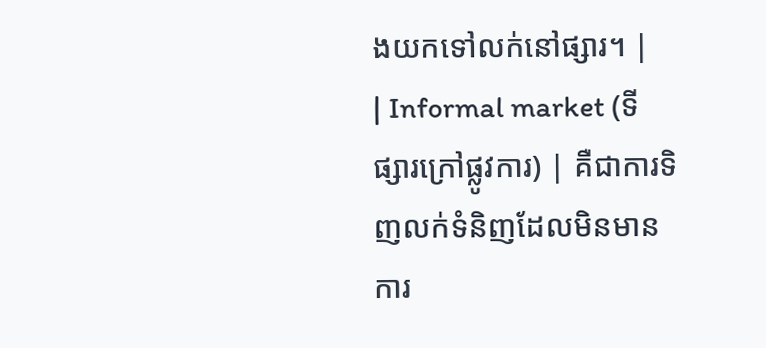ងយកទៅលក់នៅផ្សារ។ |
| Informal market (ទីផ្សារក្រៅផ្លូវការ) | គឺជាការទិញលក់ទំនិញដែលមិនមានការ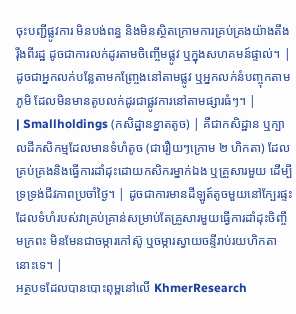ចុះបញ្ជីផ្លូវការ មិនបង់ពន្ធ និងមិនស្ថិតក្រោមការគ្រប់គ្រងយ៉ាងតឹងរ៉ឹងពីរដ្ឋ ដូចជាការលក់ដូរតាមចិញ្ចើមផ្លូវ ឬក្នុងសហគមន៍ផ្ទាល់។ | ដូចជាអ្នកលក់បន្លែតាមកញ្ច្រែងនៅតាមផ្លូវ ឬអ្នកលក់នំបញ្ចុកតាមភូមិ ដែលមិនមានតូបលក់ដូរជាផ្លូវការនៅតាមផ្សារធំៗ។ |
| Smallholdings (កសិដ្ឋានខ្នាតតូច) | គឺជាកសិដ្ឋាន ឬក្បាលដីកសិកម្មដែលមានទំហំតូច (ជារឿយៗក្រោម ២ ហិកតា) ដែលគ្រប់គ្រងនិងធ្វើការដាំដុះដោយកសិករម្នាក់ឯង ឬគ្រួសារមួយ ដើម្បីទ្រទ្រង់ជីវភាពប្រចាំថ្ងៃ។ | ដូចជាការមានដីឡូត៍តូចមួយនៅក្បែរផ្ទះ ដែលទំហំរបស់វាគ្រប់គ្រាន់សម្រាប់តែគ្រួសារមួយធ្វើការដាំដុះចិញ្ចឹមក្រពះ មិនមែនជាចម្ការកៅស៊ូ ឬចម្ការស្វាយចន្ទីរាប់រយហិកតានោះទេ។ |
អត្ថបទដែលបានបោះពុម្ពនៅលើ KhmerResearch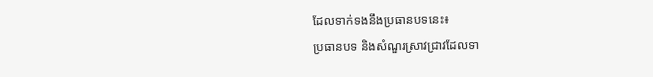ដែលទាក់ទងនឹងប្រធានបទនេះ៖
ប្រធានបទ និងសំណួរស្រាវជ្រាវដែលទា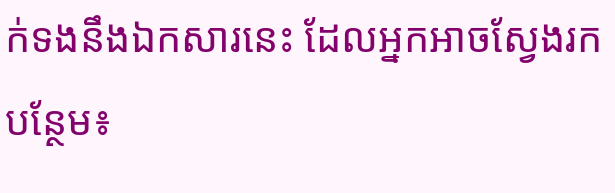ក់ទងនឹងឯកសារនេះ ដែលអ្នកអាចស្វែងរកបន្ថែម៖